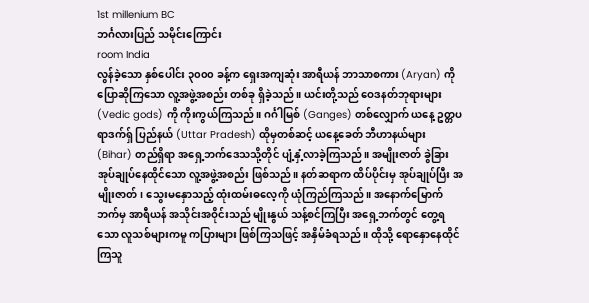1st millenium BC
ဘင်္ဂလားပြည် သမိုင်းကြောင်း
room India
လွန်ခဲ့သော နှစ်ပေါင်း ၃၀၀၀ ခန့်က ရှေးအကျဆုံး အာရီယန် ဘာသာစကား (Aryan) ကို ပြောဆိုကြသော လူ့အဖွဲ့အစည်း တစ်ခု ရှိခဲ့သည်။ ယင်းတို့သည် ဝေဒနတ်ဘုရားများ (Vedic gods) ကို ကိုးကွယ်ကြသည်။ ဂင်္ဂါမြစ် (Ganges) တစ်လျှောက် ယနေ့ ဥတ္တပရာဒက်ရှ် ပြည်နယ် (Uttar Pradesh) ထိုမှတစ်ဆင့် ယနေ့ခေတ် ဘီဟာနယ်များ (Bihar) တည်ရှိရာ အရှေ့ဘက်ဒေသသို့တိုင် ပျံ့နှံ့လာခဲ့ကြသည်။ အမျိုးဇာတ် ခွဲခြားအုပ်ချုပ်နေထိုင်သော လူ့အဖွဲ့အစည်း ဖြစ်သည်။ နတ်ဆရာက ထိပ်ပိုင်းမှ အုပ်ချုပ်ပြီး အမျိုးဇာတ်၊ သွေးမနှောသည့် ထုံးထမ်းဓလေ့ကို ယုံကြည်ကြသည်။ အနောက်မြောက်ဘက်မှ အာရီယန် အသိုင်းအဝိုင်းသည် မျိုးနွယ် သန့်စင်ကြပြီး အရှေ့ဘက်တွင် တွေ့ရသော လူသစ်များကမူ ကပြားများ ဖြစ်ကြသဖြင့် အနှိမ်ခံရသည်။ ထိုသို့ ရောနှောနေထိုင်ကြသူ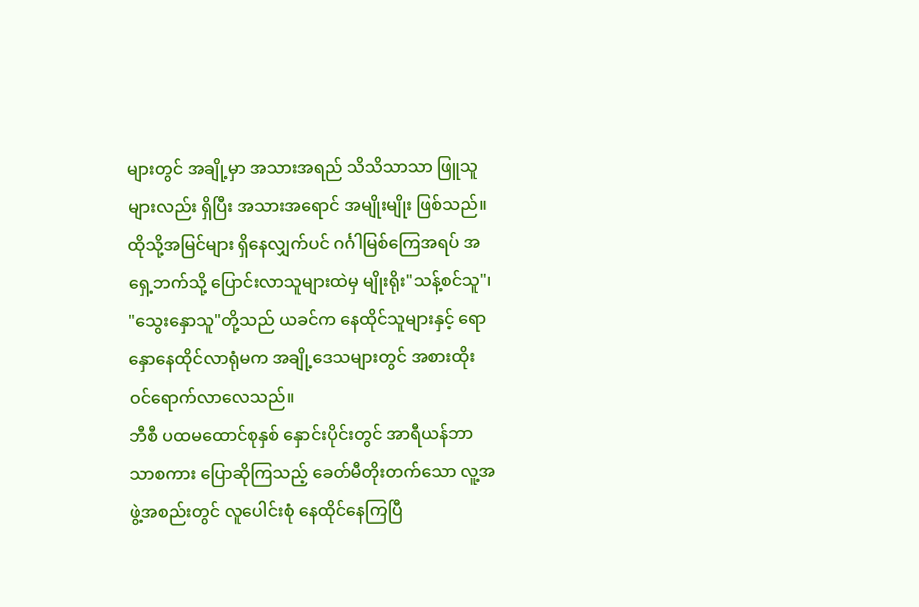များတွင် အချို့မှာ အသားအရည် သိသိသာသာ ဖြူသူများလည်း ရှိပြီး အသားအရောင် အမျိုးမျိုး ဖြစ်သည်။ ထိုသို့အမြင်များ ရှိနေလျှက်ပင် ဂင်္ဂါမြစ်ကြေအရပ် အရှေ့ဘက်သို့ ပြောင်းလာသူများထဲမှ မျိုးရိုး"သန့်စင်သူ"၊ "သွေးနှောသူ"တို့သည် ယခင်က နေထိုင်သူများနှင့် ရောနှောနေထိုင်လာရုံမက အချို့ဒေသများတွင် အစားထိုး ဝင်ရောက်လာလေသည်။
ဘီစီ ပထမထောင်စုနှစ် နှောင်းပိုင်းတွင် အာရီယန်ဘာသာစကား ပြောဆိုကြသည့် ခေတ်မီတိုးတက်သော လူ့အဖွဲ့အစည်းတွင် လူပေါင်းစုံ နေထိုင်နေကြပြီ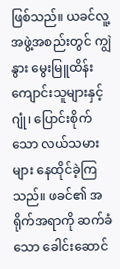ဖြစ်သည်။ ယခင်လူ့အဖွဲ့အစည်းတွင် ကျွဲနွား မွေးမြူထိန်းကျောင်းသူများနှင့် ဂျုံ၊ ပြောင်းစိုက်သော လယ်သမားများ နေထိုင်ခဲ့ကြသည်။ ဖခင်၏ အရိုက်အရာကို ဆက်ခံသော ခေါင်းဆောင်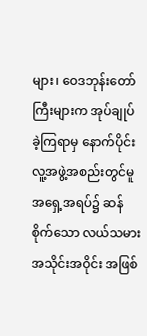များ၊ ဝေဒဘုန်းတော်ကြီးများက အုပ်ချုပ်ခဲ့ကြရာမှ နောက်ပိုင်း လူ့အဖွဲ့အစည်းတွင်မူ အရှေ့အရပ်၌ ဆန်စိုက်သော လယ်သမား အသိုင်းအဝိုင်း အဖြစ်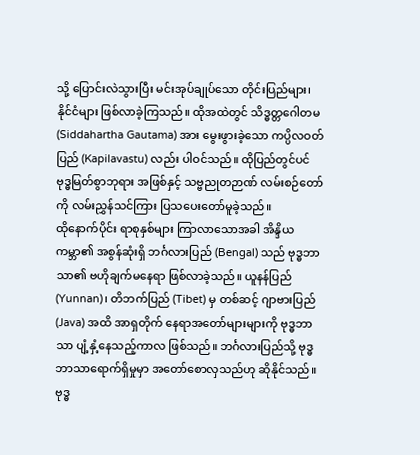သို့ ပြောင်းလဲသွားပြီး မင်းအုပ်ချုပ်သော တိုင်းပြည်များ၊ နိုင်ငံများ ဖြစ်လာခဲ့ကြသည်။ ထိုအထဲတွင် သိဒ္ဓတ္တဂေါတမ (Siddahartha Gautama) အား မွေးဖွားခဲ့သော ကပ္ပိလဝတ်ပြည် (Kapilavastu) လည်း ပါဝင်သည်။ ထိုပြည်တွင်ပင် ဗုဒ္ဓမြတ်စွာဘုရား အဖြစ်နှင့် သဗ္ဗညုတဉာဏ် လမ်းစဉ်တော်ကို လမ်းညွှန်သင်ကြား ပြသပေးတော်မူခဲ့သည်။
ထိုနောက်ပိုင်း ရာစုနှစ်များ ကြာလာသောအခါ အိန္ဒိယ ကမ္ဘာ၏ အစွန်ဆုံးရှိ ဘင်္ဂလားပြည် (Bengal) သည် ဗုဒ္ဓဘာသာ၏ ဗဟိုချက်မနေရာ ဖြစ်လာခဲ့သည်။ ယူနန်ပြည် (Yunnan)၊ တိဘက်ပြည် (Tibet) မှ တစ်ဆင့် ဂျာဗားပြည် (Java) အထိ အာရှတိုက် နေရာအတော်များများကို ဗုဒ္ဓဘာသာ ပျံ့နှံ့နေသည့်ကာလ ဖြစ်သည်။ ဘင်္ဂလားပြည်သို့ ဗုဒ္ဓဘာသာရောက်ရှိမှုမှာ အတော်စောလှသည်ဟု ဆိုနိုင်သည်။ ဗုဒ္ဓ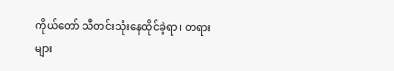ကိုယ်တော် သီတင်းသုံးနေထိုင်ခဲ့ရာ၊ တရားများ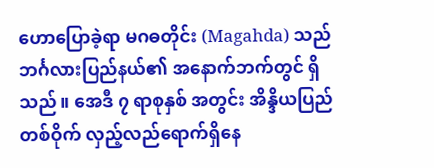ဟောပြောခဲ့ရာ မဂဓတိုင်း (Magahda) သည် ဘင်္ဂလားပြည်နယ်၏ အနောက်ဘက်တွင် ရှိသည်။ အေဒီ ၇ ရာစုနှစ် အတွင်း အိန္ဒိယပြည်တစ်ဝိုက် လှည့်လည်ရောက်ရှိနေ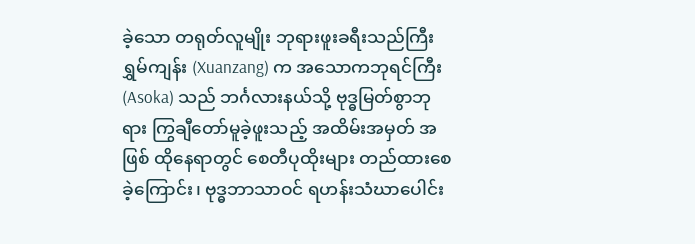ခဲ့သော တရုတ်လူမျိုး ဘုရားဖူးခရီးသည်ကြီး ရွှမ်ကျန်း (Xuanzang) က အသောကဘုရင်ကြီး (Asoka) သည် ဘင်္ဂလားနယ်သို့ ဗုဒ္ဓမြတ်စွာဘုရား ကြွချီတော်မူခဲ့ဖူးသည့် အထိမ်းအမှတ် အဖြစ် ထိုနေရာတွင် စေတီပုထိုးများ တည်ထားစေခဲ့ကြောင်း၊ ဗုဒ္ဓဘာသာဝင် ရဟန်းသံဃာပေါင်း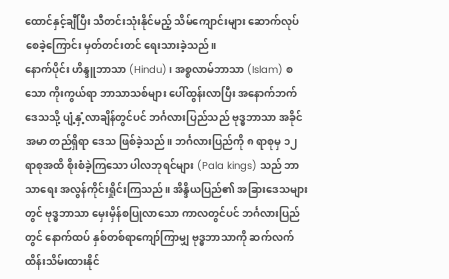ထောင်နှင့်ချီပြီး သီတင်းသုံးနိုင်မည့် သိမ်ကျောင်းများ ဆောက်လုပ်စေခဲ့ကြောင်း မှတ်တင်းတင် ရေးသားခဲ့သည်။
နောက်ပိုင်း ဟိန္ဒူဘာသာ (Hindu)၊ အစ္စလာမ်ဘာသာ (Islam) စသော ကိုးကွယ်ရာ ဘာသာသစ်များ ပေါ်ထွန်းလာပြီး အနောက်ဘက်ဒေသသို့ ပျံ့နှံ့လာချိန်တွင်ပင် ဘင်္ဂလားပြည်သည် ဗုဒ္ဓဘာသာ အခိုင်အမာ တည်ရှိရာ ဒေသ ဖြစ်ခဲ့သည်။ ဘင်္ဂလားပြည်ကို ၈ ရာစုမှ ၁၂ ရာစုအထိ စိုးစံခဲ့ကြသော ပါလဘုရင်များ (Pala kings) သည် ဘာသာရေး အလွန်ကိုင်းရှိုင်းကြသည်။ အိန္ဒိယပြည်၏ အခြားဒေသများတွင် ဗုဒ္ဓဘာသာ မှေးမှိန်စပြုလာသော ကာလတွင်ပင် ဘင်္ဂလားပြည်တွင် နောက်ထပ် နှစ်တစ်ရာကျော်ကြာမျှ ဗုဒ္ဓဘာသာကို ဆက်လက်ထိန်းသိမ်းထားနိုင်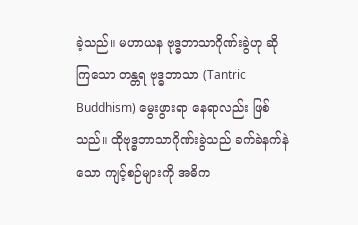ခဲ့သည်။ မဟာယန ဗုဒ္ဓဘာသာဂိုဏ်းခွဲဟု ဆိုကြသော တန္တရ ဗုဒ္ဓဘာသာ (Tantric Buddhism) မွေးဖွားရာ နေရာလည်း ဖြစ်သည်။ ထိုဗုဒ္ဓဘာသာဂိုဏ်းခွဲသည် ခက်ခဲနက်နဲသော ကျင့်စဉ်များကို အဓိက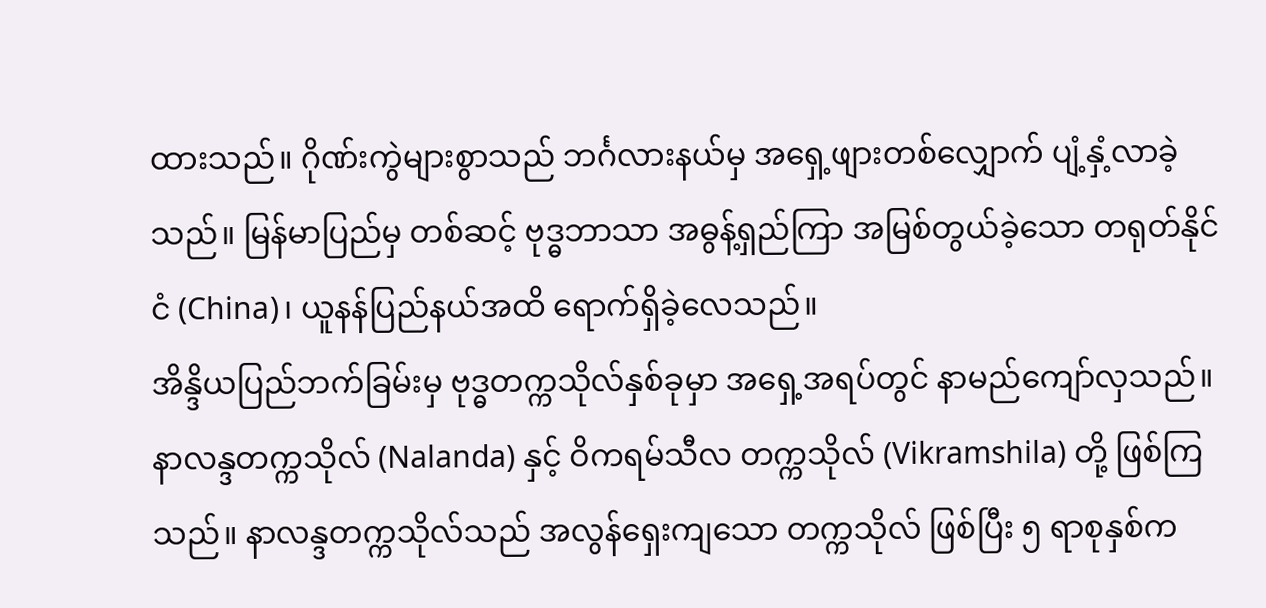ထားသည်။ ဂိုဏ်းကွဲများစွာသည် ဘင်္ဂလားနယ်မှ အရှေ့ဖျားတစ်လျှောက် ပျံ့နှံ့လာခဲ့သည်။ မြန်မာပြည်မှ တစ်ဆင့် ဗုဒ္ဓဘာသာ အဓွန့်ရှည်ကြာ အမြစ်တွယ်ခဲ့သော တရုတ်နိုင်ငံ (China)၊ ယူနန်ပြည်နယ်အထိ ရောက်ရှိခဲ့လေသည်။
အိန္ဒိယပြည်ဘက်ခြမ်းမှ ဗုဒ္ဓတက္ကသိုလ်နှစ်ခုမှာ အရှေ့အရပ်တွင် နာမည်ကျော်လှသည်။ နာလန္ဒတက္ကသိုလ် (Nalanda) နှင့် ဝိကရမ်သီလ တက္ကသိုလ် (Vikramshila) တို့ ဖြစ်ကြသည်။ နာလန္ဒတက္ကသိုလ်သည် အလွန်ရှေးကျသော တက္ကသိုလ် ဖြစ်ပြီး ၅ ရာစုနှစ်က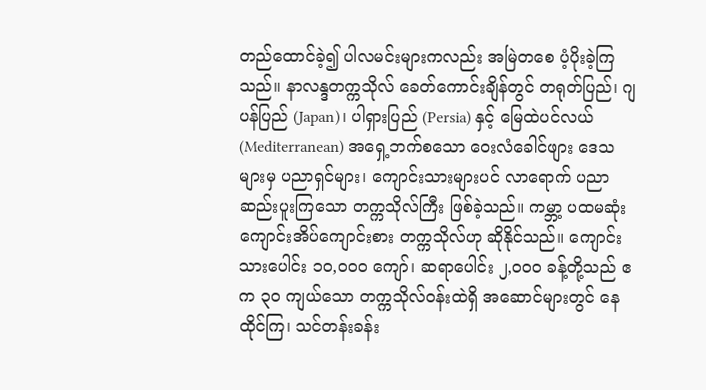တည်ထောင်ခဲ့၍ ပါလမင်းများကလည်း အမြဲတစေ ပံ့ပိုးခဲ့ကြသည်။ နာလန္ဒတက္ကသိုလ် ခေတ်ကောင်းချိန်တွင် တရုတ်ပြည်၊ ဂျပန်ပြည် (Japan)၊ ပါရှားပြည် (Persia) နှင့် မြေထဲပင်လယ် (Mediterranean) အရှေ့ဘက်စသော ဝေးလံခေါင်ဖျား ဒေသများမှ ပညာရှင်များ၊ ကျောင်းသားများပင် လာရောက် ပညာဆည်းပူးကြသော တက္ကသိုလ်ကြီး ဖြစ်ခဲ့သည်။ ကမ္ဘာ့ ပထမဆုံး ကျောင်းအိပ်ကျောင်းစား တက္ကသိုလ်ဟု ဆိုနိုင်သည်။ ကျောင်းသားပေါင်း ၁၀,၀၀၀ ကျော်၊ ဆရာပေါင်း ၂,၀၀၀ ခန့်တို့သည် ဧက ၃၀ ကျယ်သော တက္ကသိုလ်ဝန်းထဲရှိ အဆောင်များတွင် နေထိုင်ကြ၊ သင်တန်းခန်း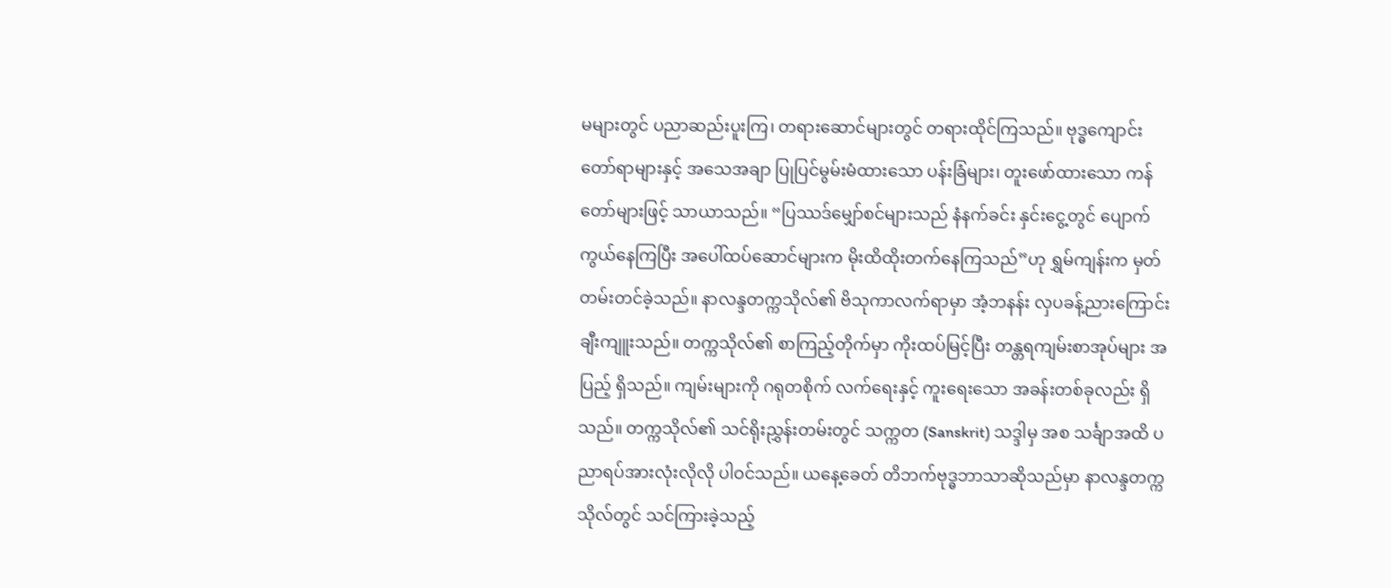မများတွင် ပညာဆည်းပူးကြ၊ တရားဆောင်များတွင် တရားထိုင်ကြသည်။ ဗုဒ္ဓကျောင်းတော်ရာများနှင့် အသေအချာ ပြုပြင်မွမ်းမံထားသော ပန်းခြံများ၊ တူးဖော်ထားသော ကန်တော်များဖြင့် သာယာသည်။ “ပြဿဒ်မျှော်စင်များသည် နံနက်ခင်း နှင်းငွေ့တွင် ပျောက်ကွယ်နေကြပြီး အပေါ်ထပ်ဆောင်များက မိုးထိထိုးတက်နေကြသည်”ဟု ရွှမ်ကျန်းက မှတ်တမ်းတင်ခဲ့သည်။ နာလန္ဒတက္ကသိုလ်၏ ဗိသုကာလက်ရာမှာ အံ့ဘနန်း လှပခန့်ညားကြောင်း ချီးကျူးသည်။ တက္ကသိုလ်၏ စာကြည့်တိုက်မှာ ကိုးထပ်မြင့်ပြီး တန္တရကျမ်းစာအုပ်များ အပြည့် ရှိသည်။ ကျမ်းများကို ဂရုတစိုက် လက်ရေးနှင့် ကူးရေးသော အခန်းတစ်ခုလည်း ရှိသည်။ တက္ကသိုလ်၏ သင်ရိုးညွှန်းတမ်းတွင် သက္ကတ (Sanskrit) သဒ္ဒါမှ အစ သင်္ချာအထိ ပညာရပ်အားလုံးလိုလို ပါဝင်သည်။ ယနေ့ခေတ် တိဘက်ဗုဒ္ဓဘာသာဆိုသည်မှာ နာလန္ဒတက္ကသိုလ်တွင် သင်ကြားခဲ့သည့်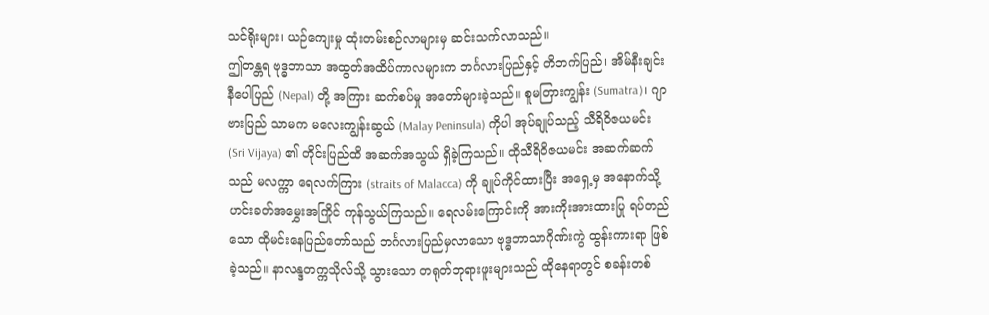သင်ရိုးများ၊ ယဉ်ကျေးမှု ထုံးတမ်းစဉ်လာများမှ ဆင်းသက်လာသည်။
ဤတန္တရ ဗုဒ္ဓဘာသာ အထွတ်အထိပ်ကာလများက ဘင်္ဂလားပြည်နှင့် တိဘက်ပြည်၊ အိမ်နီးချင်း နီပေါပြည် (Nepal) တို့ အကြား ဆက်စပ်မှု အတော်များခဲ့သည်။ စူမတြားကျွန်း (Sumatra)၊ ဂျာဗားပြည် သာမက မလေးကျွန်းဆွယ် (Malay Peninsula) ကိုပါ အုပ်ချုပ်သည့် သီရိဝိဇယမင်း (Sri Vijaya) ၏ တိုင်းပြည်ထိ အဆက်အသွယ် ရှိခဲ့ကြသည်။ ထိုသီရိဝိဇယမင်း အဆက်ဆက်သည် မလက္ကာ ရေလက်ကြား (straits of Malacca) ကို ချုပ်ကိုင်ထားပြီး အရှေ့မှ အနောက်သို့ ဟင်းခတ်အမွှေးအကြိုင် ကုန်သွယ်ကြသည်။ ရေလမ်းကြောင်းကို အားကိုးအားထားပြု ရပ်တည်သော ထိုမင်းနေပြည်တော်သည် ဘင်္ဂလားပြည်မှလာသော ဗုဒ္ဓဘာသာဂိုဏ်းကွဲ ထွန်းကားရာ ဖြစ်ခဲ့သည်။ နာလန္ဒတက္ကသိုလ်သို့ သွားသော တရုတ်ဘုရားဖူးများသည် ထိုနေရာတွင် စခန်းတစ်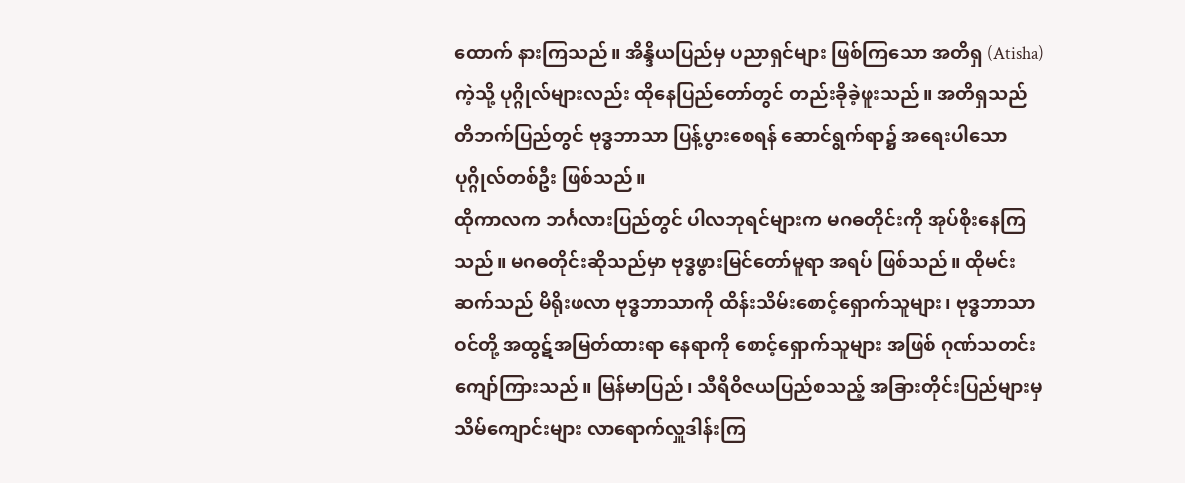ထောက် နားကြသည်။ အိန္ဒိယပြည်မှ ပညာရှင်များ ဖြစ်ကြသော အတိရှ (Atisha) ကဲ့သို့ ပုဂ္ဂိုလ်များလည်း ထိုနေပြည်တော်တွင် တည်းခိုခဲ့ဖူးသည်။ အတိရှသည် တိဘက်ပြည်တွင် ဗုဒ္ဓဘာသာ ပြန့်ပွားစေရန် ဆောင်ရွက်ရာ၌ အရေးပါသော ပုဂ္ဂိုလ်တစ်ဦး ဖြစ်သည်။
ထိုကာလက ဘင်္ဂလားပြည်တွင် ပါလဘုရင်များက မဂဓတိုင်းကို အုပ်စိုးနေကြသည်။ မဂဓတိုင်းဆိုသည်မှာ ဗုဒ္ဓဖွားမြင်တော်မူရာ အရပ် ဖြစ်သည်။ ထိုမင်းဆက်သည် မိရိုးဖလာ ဗုဒ္ဓဘာသာကို ထိန်းသိမ်းစောင့်ရှောက်သူများ၊ ဗုဒ္ဓဘာသာဝင်တို့ အထွဋ်အမြတ်ထားရာ နေရာကို စောင့်ရှောက်သူများ အဖြစ် ဂုဏ်သတင်း ကျော်ကြားသည်။ မြန်မာပြည်၊ သီရိဝိဇယပြည်စသည့် အခြားတိုင်းပြည်များမှ သိမ်ကျောင်းများ လာရောက်လှူဒါန်းကြ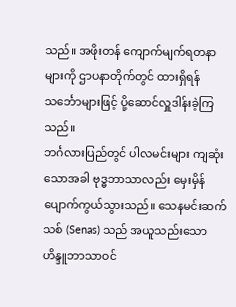သည်။ အဖိုးတန် ကျောက်မျက်ရတနာများကို ဌာပနာတိုက်တွင် ထားရှိရန် သင်္ဘောများဖြင့် ပို့ဆောင်လှူဒါန်းခဲ့ကြသည်။
ဘင်္ဂလားပြည်တွင် ပါလမင်းများ ကျဆုံးသောအခါ ဗုဒ္ဓဘာသာလည်း မှေးမှိန်ပျောက်ကွယ်သွားသည်။ သေနမင်းဆက်သစ် (Senas) သည် အယူသည်းသော ဟိန္ဒူဘာသာဝင်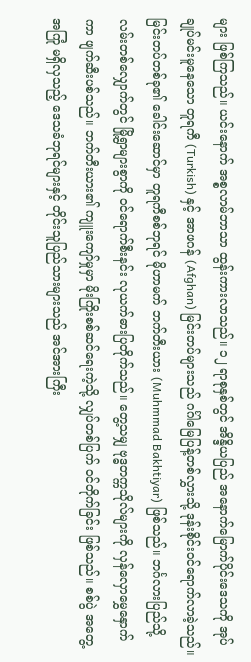များ ဖြစ်ကြသည်။ ယင်းနောက် အစ္စလာမ်ဘာသာ ထွန်းကားလာသည်။ ၁၂ ရာစုနှစ်တွင် အိန္ဒိယပြည် အနောက်မြောက်ပိုင်းဒေသကို အုပ်ချုပ်မင်းမူနေသော တူရကီ (Turkish) နှင့် အာဖဂန် (Afghan) မြင်းတပ်များသည် ဂင်္ဂါမြေပြန့်တစ်လွှားသို့ ဒုန်းစိုင်းဝင်ရောက်လာခဲ့သည်။ မြင်းတပ်တစ်ခု၏ ခေါင်းဆောင်မှာ တူရကီစစ်ဘုရင် မိုဟာမက် ဘက်တီးယား (Muhmmad Bakhtiyar) ဖြစ်သည်။ ဘင်္ဂလားပြည်သို့ လမ်းတစ်လျှောက်တွင် မြို့ရွာများစွာကို ဝင်ရောက်စီးနင်း လုယက်ဓားပြတိုက်သည်။ တွေ့သမျှ ဗုဒ္ဓတက္ကသိုလ်များကို လှန်လှောမွှေနှောက်ကာ ဖျက်ဆီးပစ်သည်။ ဘက်တီးယား၏ ကျူးကျော်မှုမှာ မိုးကြိုးစစ်ဆင်ရေးကဲ့သို့ လျှပ်တစ်ပြက် ဝင်တိုက်ခြင်း ဖြစ်သည်။ စစ်ပွဲ အတွေ့အကြုံ မရှိလှသည့် ဒေသခံဘုရင်များနှင့် တိုင်းသူပြည်သားများသည် အင်အားကြီး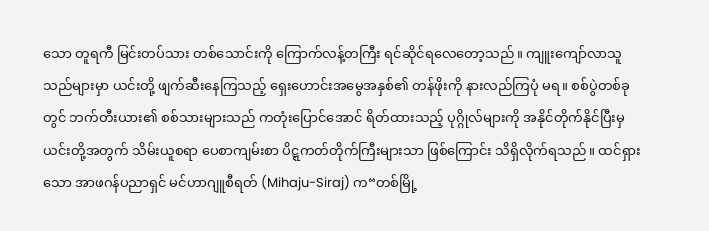သော တူရကီ မြင်းတပ်သား တစ်သောင်းကို ကြောက်လန့်တကြီး ရင်ဆိုင်ရလေတော့သည်။ ကျူးကျော်လာသူသည်များမှာ ယင်းတို့ ဖျက်ဆီးနေကြသည့် ရှေးဟောင်းအမွေအနှစ်၏ တန်ဖိုးကို နားလည်ကြပုံ မရ။ စစ်ပွဲတစ်ခုတွင် ဘက်တီးယား၏ စစ်သားများသည် ကတုံးပြောင်အောင် ရိတ်ထားသည့် ပုဂ္ဂိုလ်များကို အနိုင်တိုက်နိုင်ပြီးမှ ယင်းတို့အတွက် သိမ်းယူစရာ ပေစာကျမ်းစာ ပိဋ္ဋကတ်တိုက်ကြီးများသာ ဖြစ်ကြောင်း သိရှိလိုက်ရသည်။ ထင်ရှားသော အာဖဂန်ပညာရှင် မင်ဟာဂျူစီရတ် (Mihaju-Siraj) က“တစ်မြို့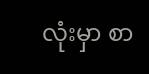လုံးမှာ စာ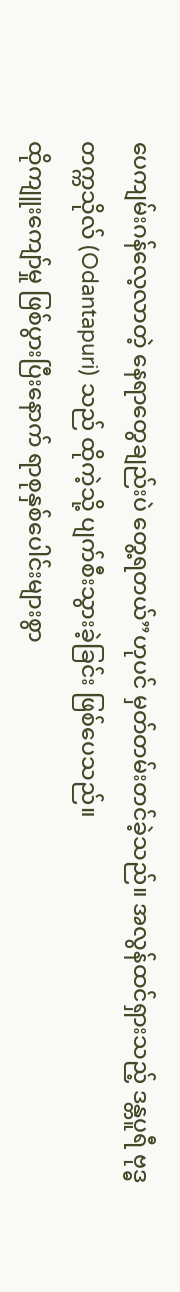ပေကျမ်းဂန်လေ့လာတဲ့ နေရာတွေချည်းပဲ တွေ့ရတယ်”ဟုပင် မှတ်တမ်းတင်ခဲ့သည်။ အလွန်ထင်ရှားသည့် ဒန္တပူရီ ဗုဒ္ဓတက္ကသိုလ် (Odantapuri) သည် ထိုကဲ့သို့ ပျက်စီးသွားခဲ့ခြင်း ဖြစ်ပေသည်။
ထိုကျူးကျော်မှု ဖြစ်ပွားပြီးနောက် ရာစုနှစ်ပေါင်းများစွာ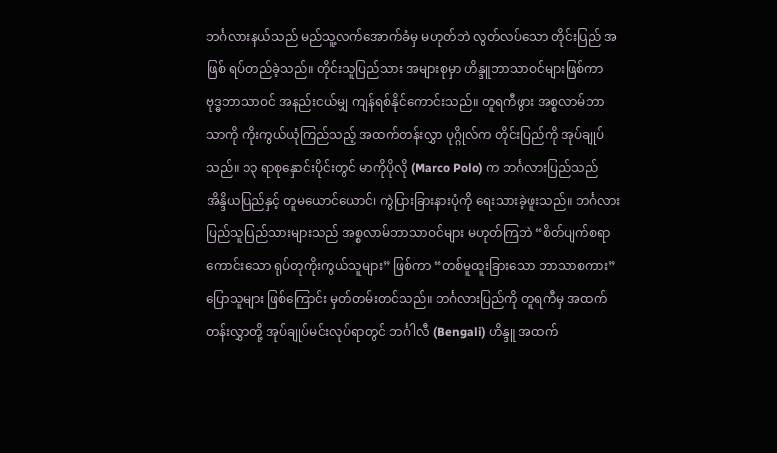ဘင်္ဂလားနယ်သည် မည်သူ့လက်အောက်ခံမှ မဟုတ်ဘဲ လွတ်လပ်သော တိုင်းပြည် အဖြစ် ရပ်တည်ခဲ့သည်။ တိုင်းသူပြည်သား အများစုမှာ ဟိန္ဒူဘာသာဝင်များဖြစ်ကာ ဗုဒ္ဓဘာသာဝင် အနည်းငယ်မျှ ကျန်ရစ်နိုင်ကောင်းသည်။ တူရကီဖွား အစ္စလာမ်ဘာသာကို ကိုးကွယ်ယုံကြည်သည့် အထက်တန်းလွှာ ပုဂ္ဂိုလ်က တိုင်းပြည်ကို အုပ်ချုပ်သည်။ ၁၃ ရာစုနှောင်းပိုင်းတွင် မာကိုပိုလို (Marco Polo) က ဘင်္ဂလားပြည်သည် အိန္ဒိယပြည်နှင့် တူမယောင်ယောင်၊ ကွဲပြားခြားနားပုံကို ရေးသားခဲ့ဖူးသည်။ ဘင်္ဂလားပြည်သူပြည်သားများသည် အစ္စလာမ်ဘာသာဝင်များ မဟုတ်ကြဘဲ “စိတ်ပျက်စရာကောင်းသော ရုပ်တုကိုးကွယ်သူများ” ဖြစ်ကာ “တစ်မူထူးခြားသော ဘာသာစကား”ပြောသူများ ဖြစ်ကြောင်း မှတ်တမ်းတင်သည်။ ဘင်္ဂလားပြည်ကို တူရကီမှ အထက်တန်းလွှာတို့ အုပ်ချုပ်မင်းလုပ်ရာတွင် ဘင်္ဂါလီ (Bengali) ဟိန္ဒူ အထက်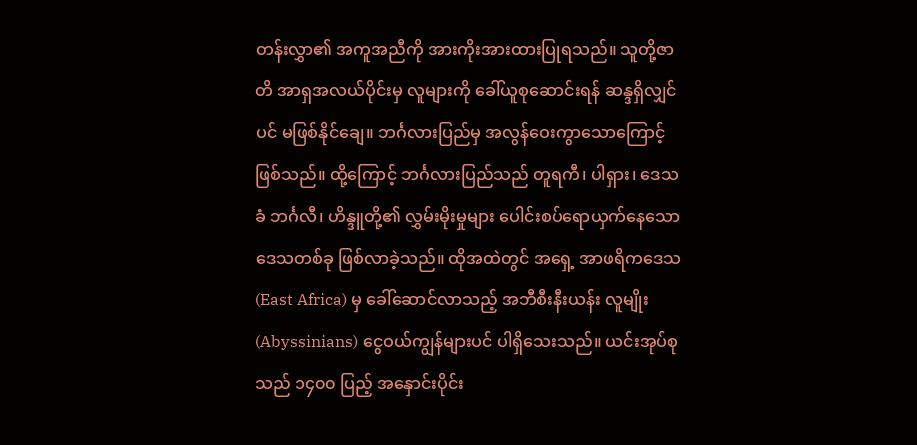တန်းလွှာ၏ အကူအညီကို အားကိုးအားထားပြုရသည်။ သူတို့ဇာတိ အာရှအလယ်ပိုင်းမှ လူများကို ခေါ်ယူစုဆောင်းရန် ဆန္ဒရှိလျှင်ပင် မဖြစ်နိုင်ချေ။ ဘင်္ဂလားပြည်မှ အလွန်ဝေးကွာသောကြောင့် ဖြစ်သည်။ ထို့ကြောင့် ဘင်္ဂလားပြည်သည် တူရကီ၊ ပါရှား၊ ဒေသခံ ဘင်္ဂလီ၊ ဟိန္ဒူတို့၏ လွှမ်းမိုးမှုများ ပေါင်းစပ်ရောယှက်နေသော ဒေသတစ်ခု ဖြစ်လာခဲ့သည်။ ထိုအထဲတွင် အရှေ့ အာဖရိကဒေသ (East Africa) မှ ခေါ်ဆောင်လာသည့် အဘီစီးနီးယန်း လူမျိုး (Abyssinians) ငွေဝယ်ကျွန်များပင် ပါရှိသေးသည်။ ယင်းအုပ်စုသည် ၁၄၀၀ ပြည့် အနှောင်းပိုင်း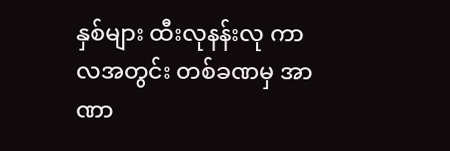နှစ်များ ထီးလုနန်းလု ကာလအတွင်း တစ်ခဏမှ အာဏာ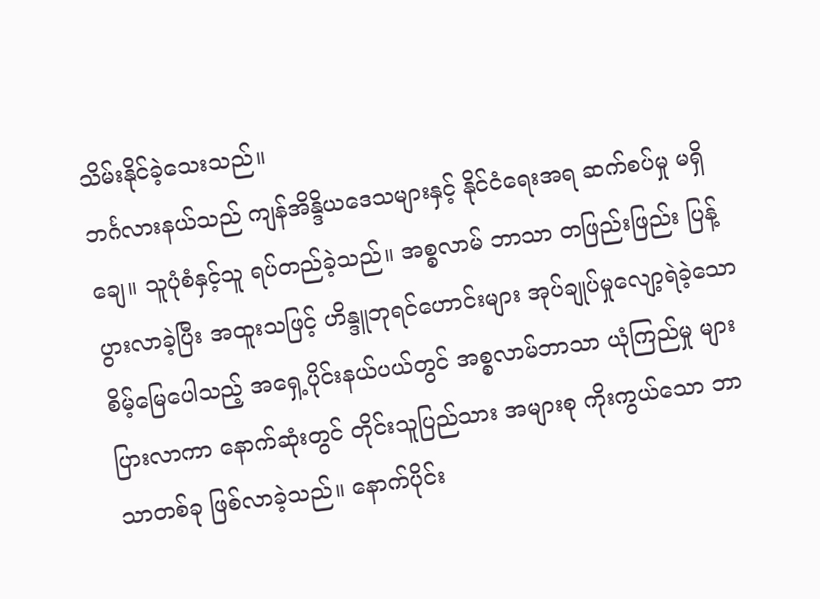သိမ်းနိုင်ခဲ့သေးသည်။
ဘင်္ဂလားနယ်သည် ကျန်အိန္ဒိယဒေသများနှင့် နိုင်ငံရေးအရ ဆက်စပ်မှု မရှိချေ။ သူပုံစံနှင့်သူ ရပ်တည်ခဲ့သည်။ အစ္စလာမ် ဘာသာ တဖြည်းဖြည်း ပြန့်ပွားလာခဲ့ပြီး အထူးသဖြင့် ဟိန္ဒူဘုရင်ဟောင်းများ အုပ်ချုပ်မှုလျော့ရဲခဲ့သော စိမ့်မြေပေါသည့် အရှေ့ပိုင်းနယ်ပယ်တွင် အစ္စလာမ်ဘာသာ ယုံကြည်မှု များပြားလာကာ နောက်ဆုံးတွင် တိုင်းသူပြည်သား အများစု ကိုးကွယ်သော ဘာသာတစ်ခု ဖြစ်လာခဲ့သည်။ နောက်ပိုင်း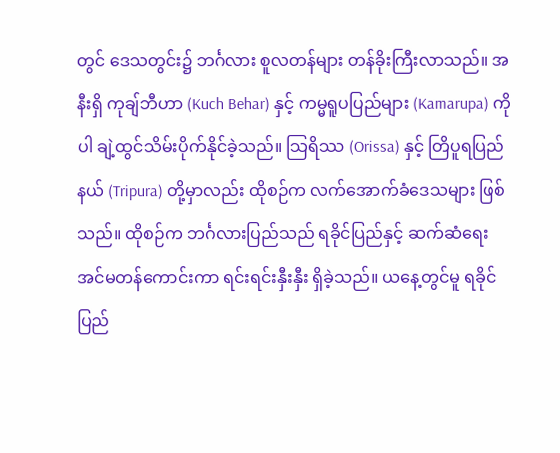တွင် ဒေသတွင်း၌ ဘင်္ဂလား စူလတန်များ တန်ခိုးကြီးလာသည်။ အနီးရှိ ကုချ်ဘီဟာ (Kuch Behar) နှင့် ကမ္မရူပပြည်များ (Kamarupa) ကိုပါ ချဲ့ထွင်သိမ်းပိုက်နိုင်ခဲ့သည်။ သြရိဿ (Orissa) နှင့် တြိပူရပြည်နယ် (Tripura) တို့မှာလည်း ထိုစဉ်က လက်အောက်ခံဒေသများ ဖြစ်သည်။ ထိုစဉ်က ဘင်္ဂလားပြည်သည် ရခိုင်ပြည်နှင့် ဆက်ဆံရေး အင်မတန်ကောင်းကာ ရင်းရင်းနှီးနှီး ရှိခဲ့သည်။ ယနေ့တွင်မူ ရခိုင်ပြည်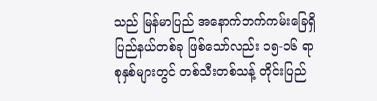သည် မြန်မာပြည် အနောက်ဘက်ကမ်းခြေရှိ ပြည်နယ်တစ်ခု ဖြစ်သော်လည်း ၁၅-၁၆ ရာစုနှစ်များတွင် တစ်သီးတစ်သန့် တိုင်းပြည်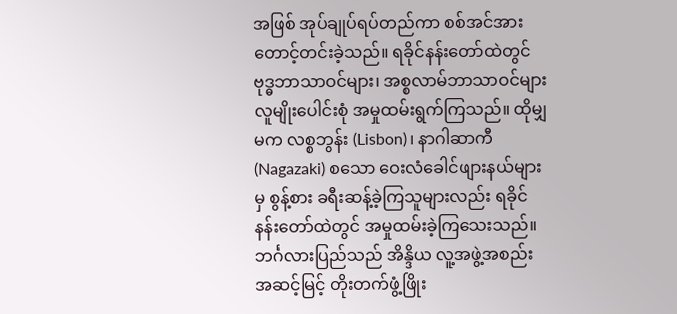အဖြစ် အုပ်ချုပ်ရပ်တည်ကာ စစ်အင်အားတောင့်တင်းခဲ့သည်။ ရခိုင်နန်းတော်ထဲတွင် ဗုဒ္ဓဘာသာဝင်များ၊ အစ္စလာမ်ဘာသာဝင်များ လူမျိုးပေါင်းစုံ အမှုထမ်းရွက်ကြသည်။ ထိုမျှမက လစ္စဘွန်း (Lisbon)၊ နာဂါဆာကီ (Nagazaki) စသော ဝေးလံခေါင်ဖျားနယ်များမှ စွန့်စား ခရီးဆန့်ခဲ့ကြသူများလည်း ရခိုင်နန်းတော်ထဲတွင် အမှုထမ်းခဲ့ကြသေးသည်။
ဘင်္ဂလားပြည်သည် အိန္ဒိယ လူ့အဖွဲ့အစည်း အဆင့်မြင့် တိုးတက်ဖွံ့ဖြိုး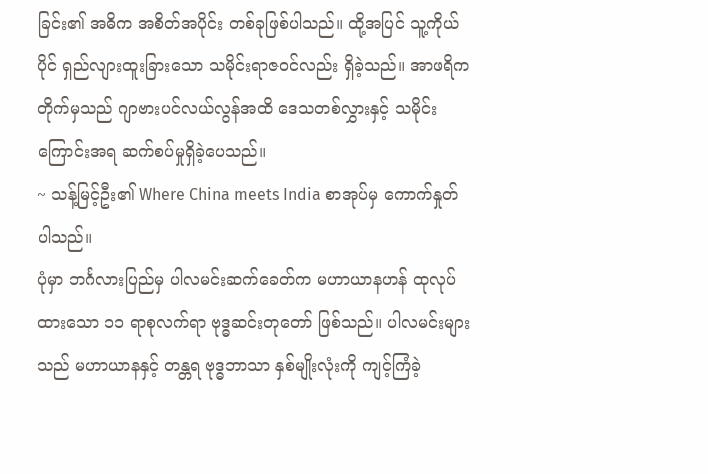ခြင်း၏ အဓိက အစိတ်အပိုင်း တစ်ခုဖြစ်ပါသည်။ ထို့အပြင် သူ့ကိုယ်ပိုင် ရှည်လျားထူးခြားသော သမိုင်းရာဇဝင်လည်း ရှိခဲ့သည်။ အာဖရိကတိုက်မှသည် ဂျာဗားပင်လယ်လွန်အထိ ဒေသတစ်လွှားနှင့် သမိုင်းကြောင်းအရ ဆက်စပ်မှုရှိခဲ့ပေသည်။
~ သန့်မြင့်ဦး၏ Where China meets India စာအုပ်မှ ကောက်နှုတ်ပါသည်။
ပုံမှာ ဘင်္ဂလားပြည်မှ ပါလမင်းဆက်ခေတ်က မဟာယာနဟန် ထုလုပ်ထားသော ၁၁ ရာစုလက်ရာ ဗုဒ္ဓဆင်းတုတော် ဖြစ်သည်။ ပါလမင်းများသည် မဟာယာနနှင့် တန္တရ ဗုဒ္ဓဘာသာ နှစ်မျိုးလုံးကို ကျင့်ကြံခဲ့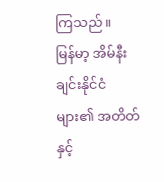ကြသည်။
မြန်မာ့ အိမ်နီးချင်းနိုင်ငံများ၏ အတိတ်နှင့်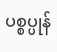ပစ္စပ္ပုန်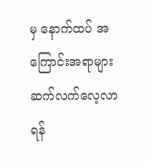မှ နောက်ထပ် အကြောင်းအရာများ ဆက်လက်လေ့လာရန်